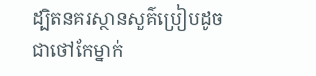ដ្បិតនគរស្ថានសួគ៌ប្រៀបដូចជាថៅកែម្នាក់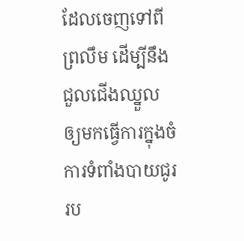ដែលចេញទៅពីព្រលឹម ដើម្បីនឹងជួលជើងឈ្នួល ឲ្យមកធ្វើការក្នុងចំការទំពាំងបាយជូររប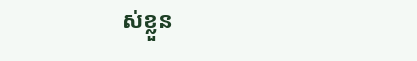ស់ខ្លួន